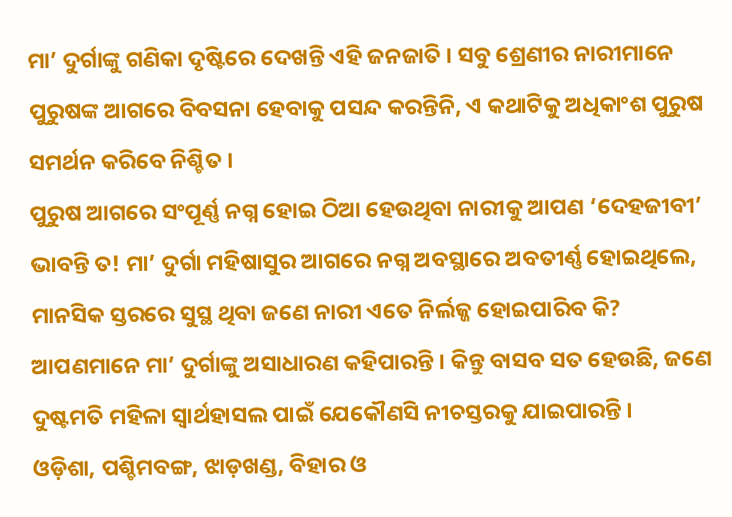ମା’ ଦୁର୍ଗାଙ୍କୁ ଗଣିକା ଦୃଷ୍ଟିରେ ଦେଖନ୍ତି ଏହି ଜନଜାତି । ସବୁ ଶ୍ରେଣୀର ନାରୀମାନେ ପୁରୁଷଙ୍କ ଆଗରେ ବିବସନା ହେବାକୁ ପସନ୍ଦ କରନ୍ତିନି, ଏ କଥାଟିକୁ ଅଧିକାଂଶ ପୁରୁଷ ସମର୍ଥନ କରିବେ ନିଶ୍ଚିତ ।
ପୁରୁଷ ଆଗରେ ସଂପୂର୍ଣ୍ଣ ନଗ୍ନ ହୋଇ ଠିଆ ହେଉଥିବା ନାରୀକୁ ଆପଣ ‘ଦେହଜୀବୀ’ ଭାବନ୍ତି ତ! ମା’ ଦୁର୍ଗା ମହିଷାସୁର ଆଗରେ ନଗ୍ନ ଅବସ୍ଥାରେ ଅବତୀର୍ଣ୍ଣ ହୋଇଥିଲେ, ମାନସିକ ସ୍ତରରେ ସୁସ୍ଥ ଥିବା ଜଣେ ନାରୀ ଏତେ ନିର୍ଲଜ୍ଜ ହୋଇପାରିବ କି?
ଆପଣମାନେ ମା’ ଦୁର୍ଗାଙ୍କୁ ଅସାଧାରଣ କହିପାରନ୍ତି । କିନ୍ତୁ ବାସବ ସତ ହେଉଛି, ଜଣେ ଦୁଷ୍ଟମତି ମହିଳା ସ୍ୱାର୍ଥହାସଲ ପାଇଁ ଯେକୌଣସି ନୀଚସ୍ତରକୁ ଯାଇପାରନ୍ତି ।
ଓଡ଼ିଶା, ପଶ୍ଚିମବଙ୍ଗ, ଝାଡ଼ଖଣ୍ଡ, ବିହାର ଓ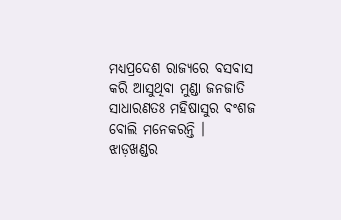ମଧ୍ୟପ୍ରଦେଶ ରାଜ୍ୟରେ ବସବାସ କରି ଆସୁଥିବା ମୁଣ୍ଡା ଜନଜାତି ସାଧାରଣତଃ ମହିଷାସୁର ବଂଶଜ ବୋଲି ମନେକରନ୍ତି ।
ଝାଡ଼ଖଣ୍ଡର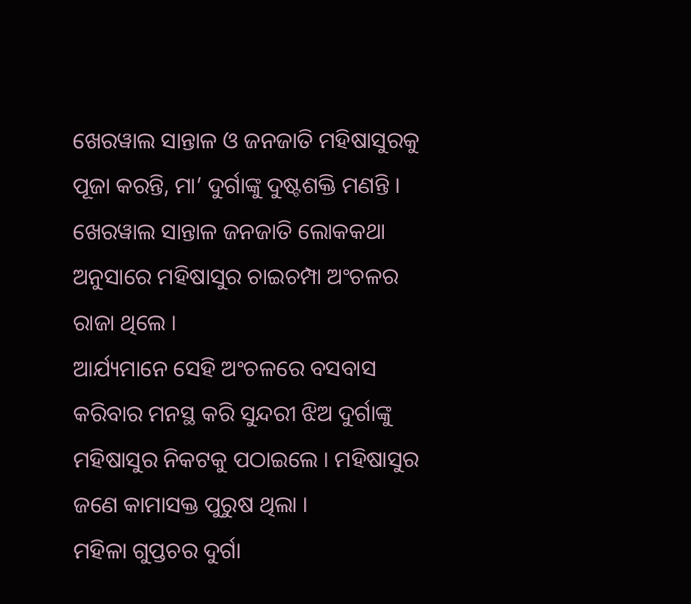ଖେରୱାଲ ସାନ୍ତାଳ ଓ ଜନଜାତି ମହିଷାସୁରକୁ ପୂଜା କରନ୍ତି, ମା’ ଦୁର୍ଗାଙ୍କୁ ଦୁଷ୍ଟଶକ୍ତି ମଣନ୍ତି । ଖେରୱାଲ ସାନ୍ତାଳ ଜନଜାତି ଲୋକକଥା ଅନୁସାରେ ମହିଷାସୁର ଚାଇଚମ୍ପା ଅଂଚଳର ରାଜା ଥିଲେ ।
ଆର୍ଯ୍ୟମାନେ ସେହି ଅଂଚଳରେ ବସବାସ କରିବାର ମନସ୍ଥ କରି ସୁନ୍ଦରୀ ଝିଅ ଦୁର୍ଗାଙ୍କୁ ମହିଷାସୁର ନିକଟକୁ ପଠାଇଲେ । ମହିଷାସୁର ଜଣେ କାମାସକ୍ତ ପୁରୁଷ ଥିଲା ।
ମହିଳା ଗୁପ୍ତଚର ଦୁର୍ଗା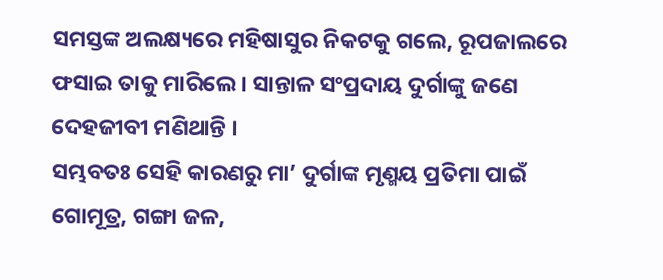ସମସ୍ତଙ୍କ ଅଲକ୍ଷ୍ୟରେ ମହିଷାସୁର ନିକଟକୁ ଗଲେ, ରୂପଜାଲରେ ଫସାଇ ତାକୁ ମାରିଲେ । ସାନ୍ତାଳ ସଂପ୍ରଦାୟ ଦୁର୍ଗାଙ୍କୁ ଜଣେ ଦେହଜୀବୀ ମଣିଥାନ୍ତି ।
ସମ୍ଭବତଃ ସେହି କାରଣରୁ ମା’ ଦୁର୍ଗାଙ୍କ ମୃଣ୍ମୟ ପ୍ରତିମା ପାଇଁ ଗୋମୂତ୍ର, ଗଙ୍ଗା ଜଳ,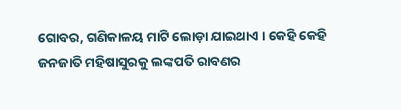ଗୋବର, ଗଣିକାଳୟ ମାଟି ଲୋଡ଼ା ଯାଇଥାଏ । କେହି କେହି ଜନଜାତି ମହିଷାସୁରକୁ ଲଙ୍କପତି ରାବଣର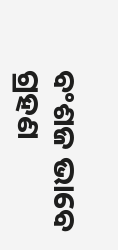ବଂଶଜ ଭାବେ ଗ୍ରହଣ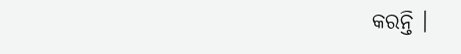କରନ୍ତି ।